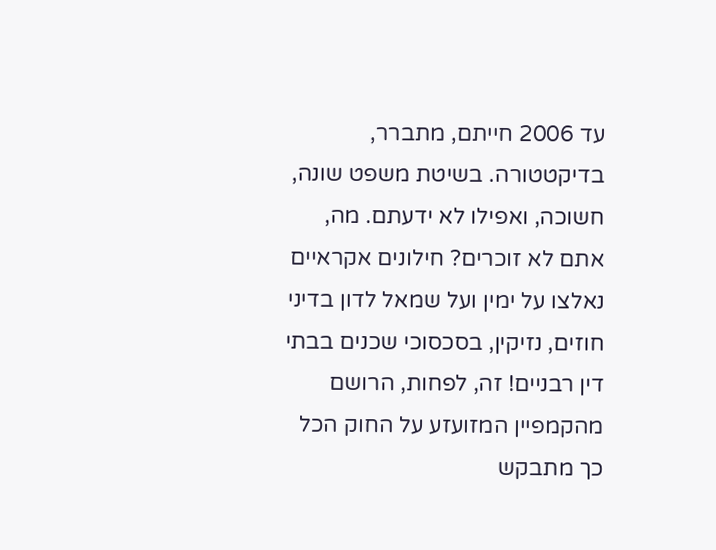עד 2006 חייתם, מתברר, בדיקטטורה. בשיטת משפט שונה, חשוכה, ואפילו לא ידעתם. מה, אתם לא זוכרים? חילונים אקראיים נאלצו על ימין ועל שמאל לדון בדיני חוזים, נזיקין, בסכסוכי שכנים בבתי דין רבניים! זה, לפחות, הרושם מהקמפיין המזועזע על החוק הכל כך מתבקש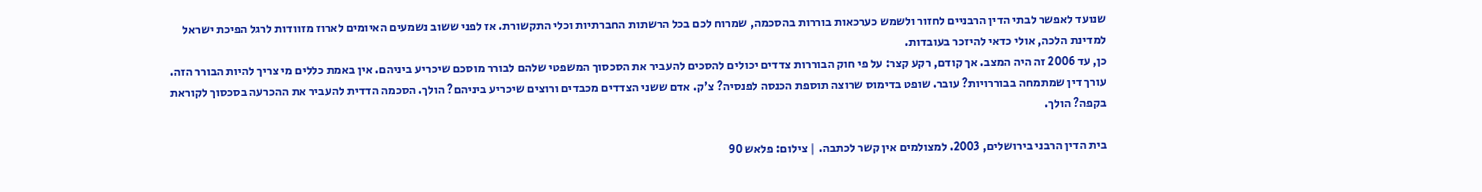שנועד לאפשר לבתי הדין הרבניים לחזור ולשמש כערכאות בוררות בהסכמה, שמרוח לכם בכל הרשתות החברתיות וכלי התקשורת. אז לפני ששוב נשמעים האיומים לארוז מזוודות לרגל הפיכת ישראל למדינת הלכה, אולי כדאי להיזכר בעובדות.
כן, עד 2006 זה היה המצב. אך קודם, רקע קצר: על פי חוק הבוררות צדדים יכולים להסכים להעביר את הסכסוך המשפטי שלהם לבורר מוסכם שיכריע ביניהם. אין באמת כללים מי צריך להיות הבורר הזה. עורך דין שמתמחה בבוררויות? עובר. שופט בדימוס שרוצה תוספת הכנסה לפנסיה? צ'ק. אדם ששני הצדדים מכבדים ורוצים שיכריע ביניהם? הולך. הסכמה הדדית להעביר את ההכרעה בסכסוך לקוראת בקפה? הולך.

בית הדין הרבני בירושלים, 2003. למצולמים אין קשר לכתבה. | צילום: פלאש 90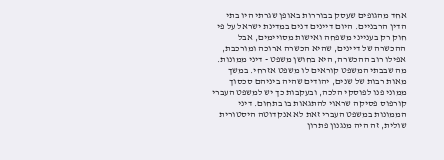אחד מהגופים שעסק בבוררות באופן שגרתי היו בתי הדין הרבניים. היום דיינים דנים במדינת ישראל על פי חוק רק בענייני משפחה ואישות מסויימים, אבל ההכשרה של דיינים, שהיא הכשרה ארוכה ומורכבת, אפילו רוב ההכשרה, היא בחושן משפט - דיני ממונות. מה שבבתי המשפט קוראים לו משפט אזרחי. במשך מאות רבות של שנים, יהודים שהיה ביניהם סכסוך ממוני פנו לפוסקי הלכה, ובעקבות כך יש למשפט העברי קורפוס פסיקה שראוי להתגאות בו בתחום. דיני הממונות במשפט העברי זאת לא אנקדוטה היסטורית שולית, זה היה מנגנון פתרון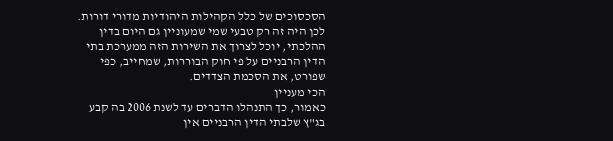הסכסוכים של כלל הקהילות היהודיות מדורי דורות. לכן היה זה רק טבעי שמי שמעוניין גם היום בדין ההלכתי, יוכל לצרוך את השירות הזה ממערכת בתי הדין הרבניים על פי חוק הבוררות, שמחייב, כפי שפורט, את הסכמת הצדדים.
הכי מעניין
כאמור, כך התנהלו הדברים עד לשנת 2006 בה קבע בג"ץ שלבתי הדין הרבניים אין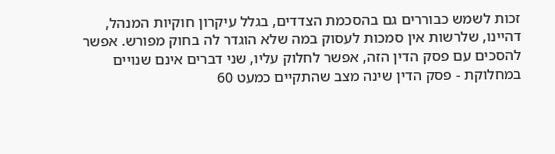זכות לשמש כבוררים גם בהסכמת הצדדים, בגלל עיקרון חוקיות המנהל, דהיינו, שלרשות אין סמכות לעסוק במה שלא הוגדר לה בחוק מפורש. אפשר להסכים עם פסק הדין הזה, אפשר לחלוק עליו, שני דברים אינם שנויים במחלוקת - פסק הדין שינה מצב שהתקיים כמעט 60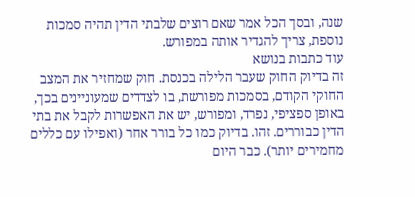שנה, ובסך הכל אמר שאם רוצים שלבתי הדין תהיה סמכות נוספת, צריך להגדיר אותה במפורש.
עוד כתבות בנושא
זה בדיוק החוק שעבר הלילה בכנסת. חוק שמחזיר את המצב החוקי הקודם, בסמכות מפורשת, בו לצדדים שמעוניינים בכך, באופן ספציפי, נפרד, ומפורש, יש את האפשרות לקבל את בתי הדין כבוררים. זהו. בדיוק כמו כל בורר אחר (ואפילו עם כללים מחמירים יותר). כבר היום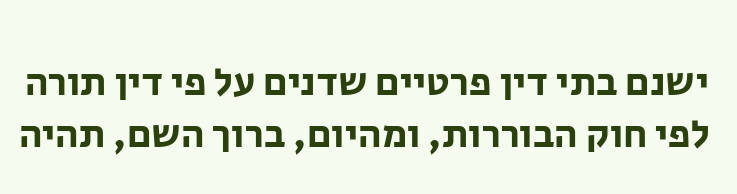ישנם בתי דין פרטיים שדנים על פי דין תורה לפי חוק הבוררות, ומהיום, ברוך השם, תהיה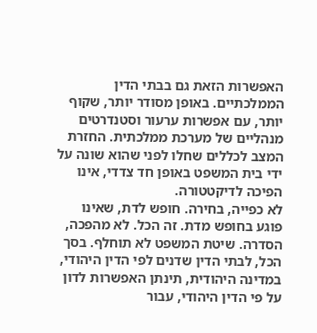האפשרות הזאת גם בבתי הדין הממלכתיים. באופן מסודר יותר, שקוף יותר, עם אפשרות ערעור וסטנדרטים מנהליים של מערכת ממלכתית. החזרת המצב לכללים שחלו לפני שהוא שונה על ידי בית המשפט באופן חד צדדי, אינו הפיכה לדיקטטורה.
לא כפייה, בחירה. חופש לדת, שאינו פוגע בחופש מדת. זה הכל. לא מהפכה, הסדרה. שיטת המשפט לא תוחלף. בסך הכל, לבתי הדין שדנים לפי הדין היהודי, במדינה היהודית, תינתן האפשרות לדון על פי הדין היהודי, עבור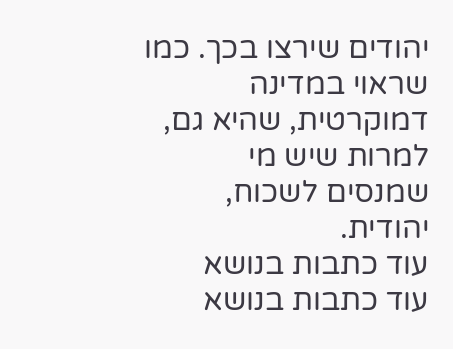יהודים שירצו בכך. כמו שראוי במדינה דמוקרטית, שהיא גם, למרות שיש מי שמנסים לשכוח, יהודית.
עוד כתבות בנושא
עוד כתבות בנושא